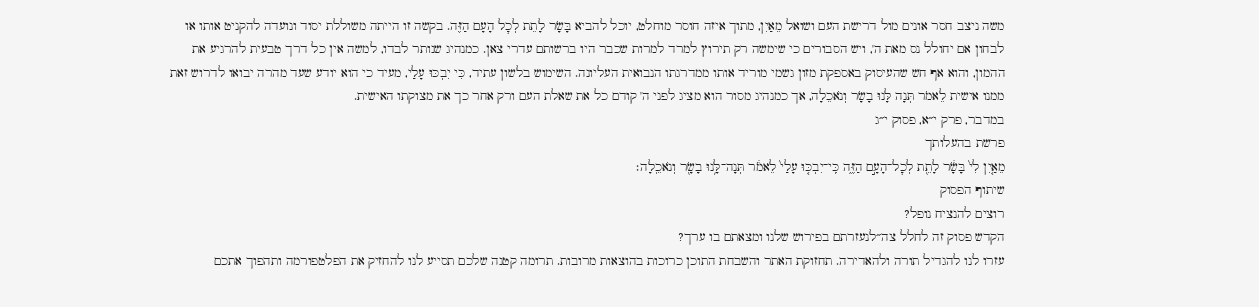משה ניצב חסר אונים מול דרישת העם ושואל מֵאַיִן, מתוך איזה חוסר מוחלט, יוכל להביא בָּשָׂר לָתֵת לְכׇל הָעָם הַזֶּה. בקשה זו הייתה משוללת יסוד ונועדה להקניט אותו או לבחון אם יחולל נס מאת ה', ויש הסבורים כי שימשה רק תירוץ למרד למרות שכבר היו ברשותם עדרי צאן. כמנהיג שנותר לבדו, למשה אין כל דרך טבעית להרגיע את ההמון, והוא אף חש שהעיסוק באספקת מזון גשמי מוריד אותו ממדרגתו הנבואית העליונה. השימוש בלשון עתיד, כִּי יִבְכּוּ עָלַי, מעיד כי הוא יודע שעד מהרה יבואו לדרוש זאת ממנו אישית לֵאמֹר תְּנָה לָּנוּ בָשָׂר וְנֹאכֵלָה, אך כמנהיג מסור הוא מציג לפני ה' קודם כל את שאלת העם ורק אחר כך את מצוקתו האישית.
במדבר, פרק י״א, פסוק י״ג
פרשת בהעלותך
מֵאַ֤יִן לִי֙ בָּשָׂ֔ר לָתֵ֖ת לְכׇל־הָעָ֣ם הַזֶּ֑ה כִּֽי־יִבְכּ֤וּ עָלַי֙ לֵאמֹ֔ר תְּנָה־לָּ֥נוּ בָשָׂ֖ר וְנֹאכֵֽלָה׃
שיתוף הפסוק
רוצים להנציח נופל?
הקדש פסוק זה לחלל צה״לנעזרתם בפירוש שלנו ומצאתם בו ערך?
עזרו לנו להגדיל תורה ולהאדירה. תחזוקת האתר והשבחת התוכן כרוכות בהוצאות מרובות. תרומה קטנה שלכם תסייע לנו להחזיק את הפלטפורמה ותהפוך אתכם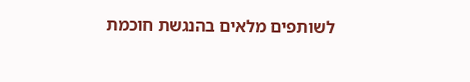לשותפים מלאים בהנגשת חוכמת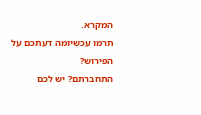המקרא.
תרמו עכשיומה דעתכם על הפירוש?
התחברתם? יש לכם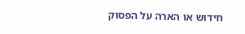חידוש או הארה על הפסוק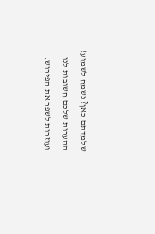שלמדתם כאן? נשמח לשמוע!
ההערות שלכם חשובות לנו ועוזרות לשפר את הפירוש.